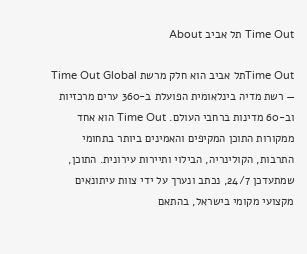Time Out תל אביב About

Time Outתל אביב הוא חלק מרשת Time Out Global — רשת מדיה בינלאומית הפועלת ב-360 ערים מרכזיות וב-60 מדינות ברחבי העולם. Time Out הוא אחד ממקורות התוכן המקיפים והאמינים ביותר בתחומי התרבות, הקולינריה, הבילוי ותיירות עירונית. התוכן, שמתעדכן 24/7, נכתב ונערך על ידי צוות עיתונאים מקצועי מקומי בישראל, בהתאם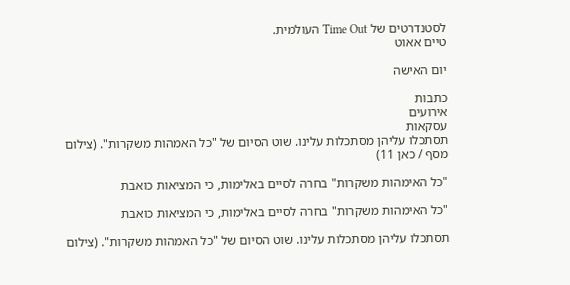לסטנדרטים של Time Out העולמית.
טיים אאוט

יום האישה

כתבות
אירועים
עסקאות
תסתכלו עליהן מסתכלות עלינו. שוט הסיום של "כל האמהות משקרות". (צילום מסף / כאן 11)

"כל האימהות משקרות" בחרה לסיים באלימות, כי המציאות כואבת

"כל האימהות משקרות" בחרה לסיים באלימות, כי המציאות כואבת

תסתכלו עליהן מסתכלות עלינו. שוט הסיום של "כל האמהות משקרות". (צילום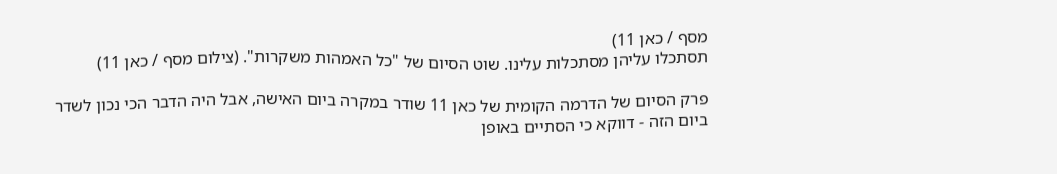מסף / כאן 11)
תסתכלו עליהן מסתכלות עלינו. שוט הסיום של "כל האמהות משקרות". (צילום מסף / כאן 11)

פרק הסיום של הדרמה הקומית של כאן 11 שודר במקרה ביום האישה, אבל היה הדבר הכי נכון לשדר ביום הזה - דווקא כי הסתיים באופן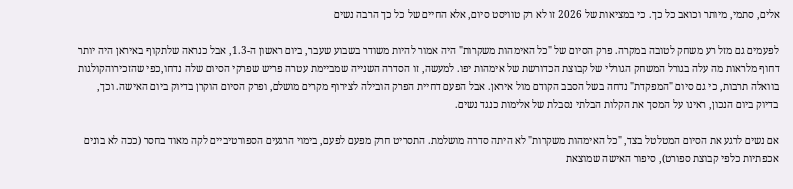אלים, סתמי, מיותר וכואב כל כך. כי במציאות של 2026 זו לא רק טוויסט סיום, אלא החיים של כל כך הרבה נשים

לפעמים גם מזל רע משחק לטובה במקרה. פרק הסיום של "כל האימהות משקרות" היה אמור להיות משודר בשבוע שעבר, ביום ראשון ה-1.3, אבל כנראה שלתקוף באיראן היה יותר דחוף מלראות מה עלה בגורל המשחק הגורלי של קבוצת הכדורשת של אימהות יפו. למעשה, זו הסדרה השנייה שמביימת עטרה פריש שפרקי הסיום שלה נדחו,כפי שהזכירוהקולגות בוואלה תרבות, כי גם סיום "המפקדת" נדחה בשל הסבב הקודם מול איראן. אבל הפעם דחיית הפרק הובילה לצירוף מקרים מושלם, ופרק הסיום הוקרן בדיוק ביום האישה. וכך, בדיוק ביום הנכון, ראינו על המסך את הקלות הבלתי נסבלת של אלימות כנגד נשים.

אם נשים לרגע את הסיום המטלטל בצד, "כל האימהות משקרות" לא היתה סדרה מושלמת. התסריט חרק מפעם לפעם, בימוי הרגעים הספורטיביים לקה מאוד בחסר (ככה לא בונים אכפתיות כלפי קבוצת ספורט), סיפור האישה שמוצאת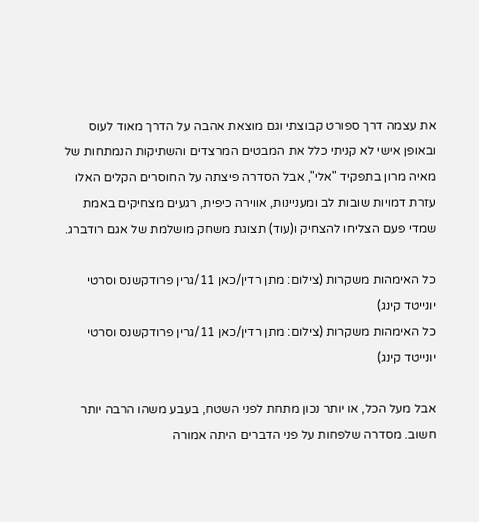את עצמה דרך ספורט קבוצתי וגם מוצאת אהבה על הדרך מאוד לעוס ובאופן אישי לא קניתי כלל את המבטים המרצדים והשתיקות הנמתחות של מאיה מרון בתפקיד "אלי", אבל הסדרה פיצתה על החוסרים הקלים האלו עזרת דמויות שובות לב ומעניינות, אווירה כיפית, רגעים מצחיקים באמת שמדי פעם הצליחו להצחיק ו(עוד) תצוגת משחק מושלמת של אגם רודברג.

כל האימהות משקרות (צילום: מתן רדין/כאן 11/גרין פרודקשנס וסרטי יונייטד קינג)
כל האימהות משקרות (צילום: מתן רדין/כאן 11/גרין פרודקשנס וסרטי יונייטד קינג)

אבל מעל הכל, או יותר נכון מתחת לפני השטח, בעבע משהו הרבה יותר חשוב. מסדרה שלפחות על פני הדברים היתה אמורה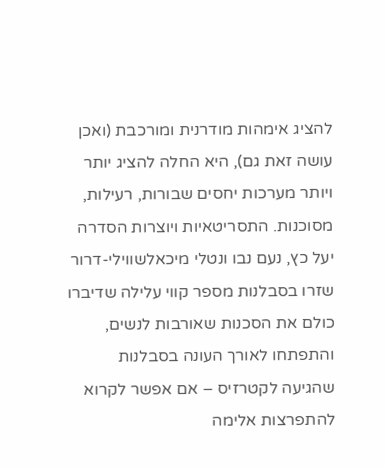להציג אימהות מודרנית ומורכבת (ואכן עושה זאת גם), היא החלה להציג יותר ויותר מערכות יחסים שבורות, רעילות, מסוכנות. התסריטאיות ויוצרות הסדרה יעל כץ, נעם נבו ונטלי מיכאלשווילי-דרור שזרו בסבלנות מספר קווי עלילה שדיברו כולם את הסכנות שאורבות לנשים, והתפתחו לאורך העונה בסבלנות שהגיעה לקטרזיס – אם אפשר לקרוא להתפרצות אלימה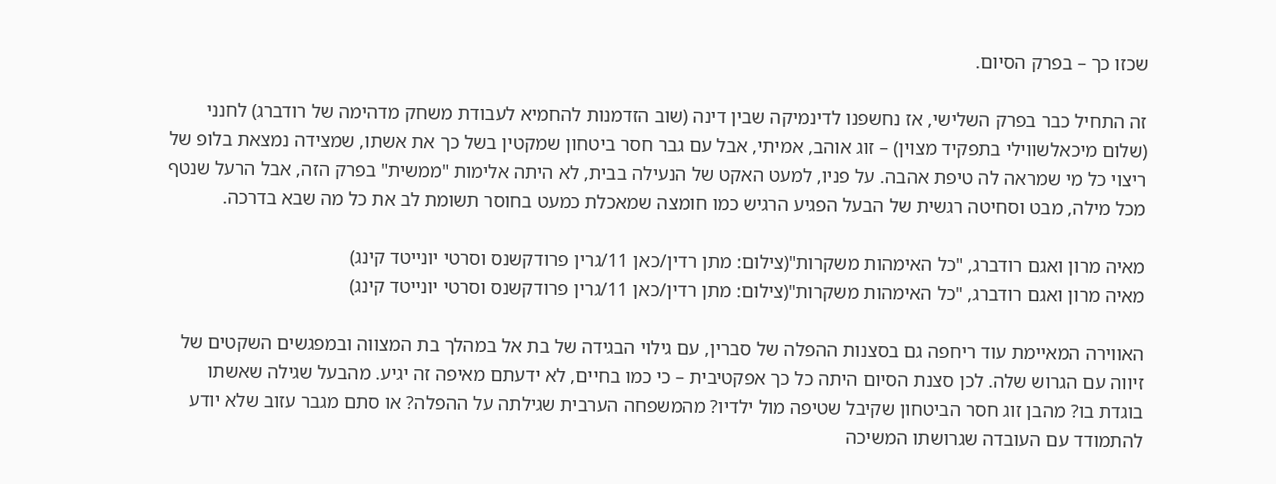שכזו כך – בפרק הסיום.

זה התחיל כבר בפרק השלישי, אז נחשפנו לדינמיקה שבין דינה (שוב הזדמנות להחמיא לעבודת משחק מדהימה של רודברג) לחנני (שלום מיכאלשווילי בתפקיד מצוין) – זוג אוהב, אמיתי, אבל עם גבר חסר ביטחון שמקטין בשל כך את אשתו, שמצידה נמצאת בלופ של ריצוי כל מי שמראה לה טיפת אהבה. על פניו, למעט האקט של הנעילה בבית, לא היתה אלימות "ממשית" בפרק הזה, אבל הרעל שנטף מכל מילה, מבט וסחיטה רגשית של הבעל הפגיע הרגיש כמו חומצה שמאכלת כמעט בחוסר תשומת לב את כל מה שבא בדרכה.

מאיה מרון ואגם רודברג, "כל האימהות משקרות"(צילום: מתן רדין/כאן 11/גרין פרודקשנס וסרטי יונייטד קינג)
מאיה מרון ואגם רודברג, "כל האימהות משקרות"(צילום: מתן רדין/כאן 11/גרין פרודקשנס וסרטי יונייטד קינג)

האווירה המאיימת עוד ריחפה גם בסצנות ההפלה של סברין, עם גילוי הבגידה של בת אל במהלך בת המצווה ובמפגשים השקטים של זיווה עם הגרוש שלה. לכן סצנת הסיום היתה כל כך אפקטיבית – כי כמו בחיים, לא ידעתם מאיפה זה יגיע. מהבעל שגילה שאשתו בוגדת בו? מהבן זוג חסר הביטחון שקיבל שטיפה מול ילדיו? מהמשפחה הערבית שגילתה על ההפלה? או סתם מגבר עזוב שלא יודע להתמודד עם העובדה שגרושתו המשיכה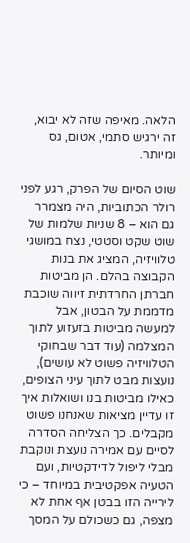הלאה. מאיפה שזה לא יבוא, זה ירגיש סתמי, אטום, גס ומיותר.

שוט הסיום של הפרק, רגע לפני רולר הכתוביות, היה מצמרר גם הוא – 8 שניות שלמות של שוט שקט וסטטי, נצח במושגי טלוויזיה, המציג את בנות הקבוצה בהלם. הן מביטות חברתן החרדתית זיווה שוכבת מדממת על הבטון, אבל למעשה מביטות בזעזוע לתוך המצלמה (עוד דבר שבחוקי הטלוויזיה פשוט לא עושים), נועצות מבט לתוך עיני הצופים, כאילו מביטות בנו ושואלות איך זו עדיין מציאות שאנחנו פשוט מקבלים. כך הצליחה הסדרה לסיים עם אמירה נועצת ונוקבת מבלי ליפול לדידקטיות, ועם הטעיה אפקטיבית במיוחד – כי לירייה הזו בבטן אף אחת לא מצפה, גם כשכולם על המסך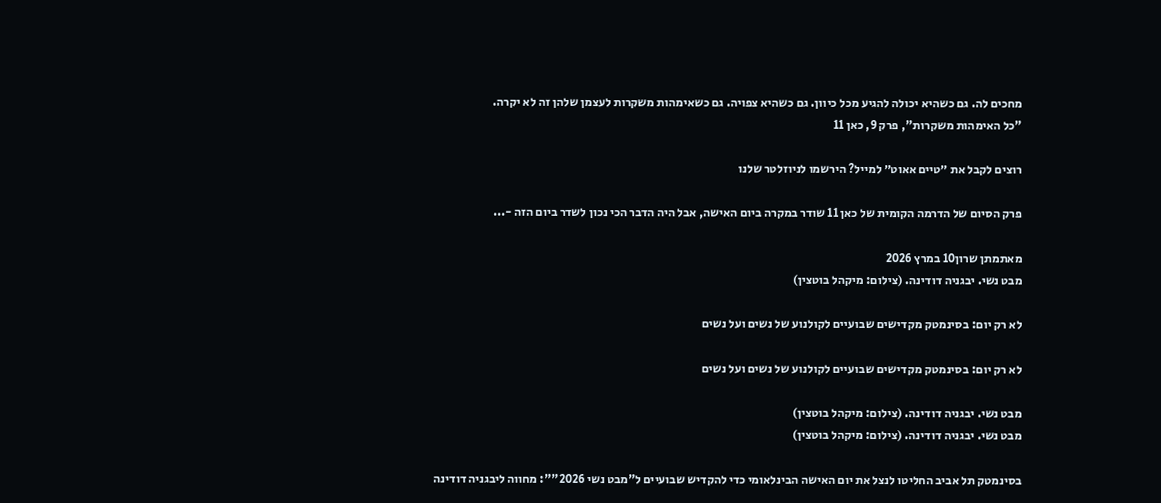מחכים לה. גם כשהיא יכולה להגיע מכל כיוון. גם כשהיא צפויה. גם כשאימהות משקרות לעצמן שלהן זה לא יקרה.
"כל האימהות משקרות", פרק 9, כאן 11

רוצים לקבל את ״טיים אאוט״ למייל? הירשמו לניוזלטר שלנו

פרק הסיום של הדרמה הקומית של כאן 11 שודר במקרה ביום האישה, אבל היה הדבר הכי נכון לשדר ביום הזה -...

מאתמתן שרון10 במרץ 2026
מבט נשי. יבגניה דודינה. (צילום: מיקהל בוטצין)

לא רק יום: בסינמטק מקדישים שבועיים לקולנוע של נשים ועל נשים

לא רק יום: בסינמטק מקדישים שבועיים לקולנוע של נשים ועל נשים

מבט נשי. יבגניה דודינה. (צילום: מיקהל בוטצין)
מבט נשי. יבגניה דודינה. (צילום: מיקהל בוטצין)

בסינמטק תל אביב החליטו לנצל את יום האישה הבינלאומי כדי להקדיש שבועיים ל"מבט נשי 2026"": מחווה ליבגניה דודינה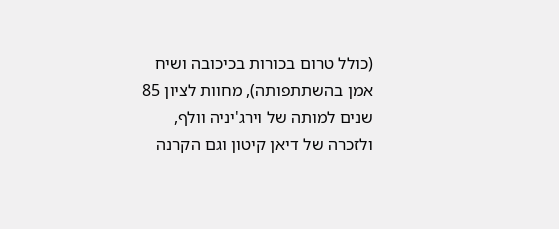(כולל טרום בכורות בכיכובה ושיח אמן בהשתתפותה), מחוות לציון 85 שנים למותה של וירג'יניה וולף, ולזכרה של דיאן קיטון וגם הקרנה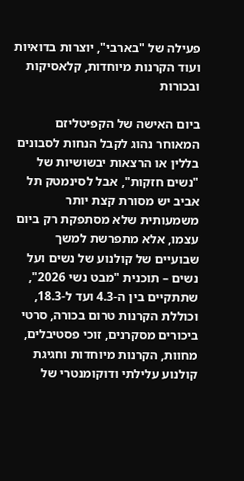פעילה של "בארבי", יוצרות בדואיות ועוד הקרנות מיוחדות, קלאסיקות ובכורות

ביום האישה של הקפיטליזם המאוחר נהוג לקבל הנחות לסבונים בללין או הרצאות יבשושיות של "נשים חזקות", אבל לסינמטק תל אביב יש מסורת קצת יותר משמעותית שלא מסתפקת רק ביום עצמו, אלא מתפרשת למשך שבועיים של קולנוע של נשים ועל נשים – תוכנית "מבט נשי 2026", שתתקיים בין ה-4.3 ועד ל-18.3, וכוללת הקרנות טרום בכורה, סרטי ביכורים מסקרנים, זוכי פסטיבלים, מחוות, הקרנות מיוחדות וחגיגת קולנוע עלילתי ודוקומנטרי של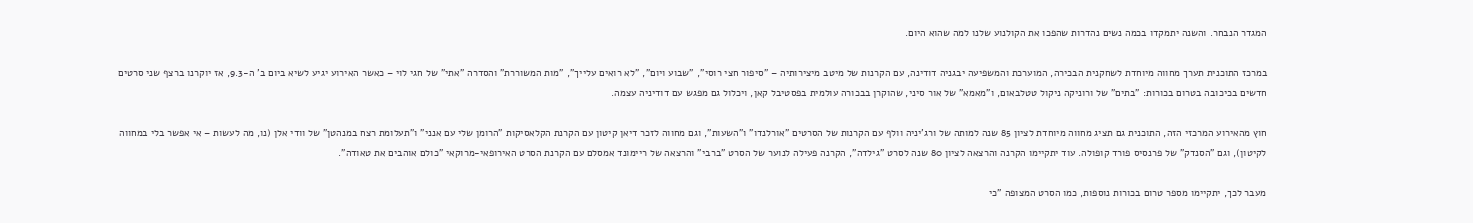המגדר הנבחר. והשנה יתמקדו בכמה נשים נהדרות שהפכו את הקולנוע שלנו למה שהוא היום.

במרכז התוכנית תערך מחווה מיוחדת לשחקנית הבכירה, המוערכת והמשפיעה יבגניה דודינה, עם הקרנות של מיטב מיצירותיה – "סיפור חצי רוסי", "שבוע ויום", "לא רואים עלייך", "מות המשוררת" והסדרה "אתי" של חגי לוי – כאשר האירוע יגיע לשיא ביום ב' ה-9.3, אז יוקרנו ברצף שני סרטים חדשים בכיכובה בטרום בכורות: "בתים" של ורוניקה ניקול טטלבאום, ו"מאמא" של אור סיני, שהוקרן בבכורה עולמית בפסטיבל קאן, ויכלול גם מפגש עם דודיניה עצמה.

חוץ מהאירוע המרכזי הזה, התוכנית גם תציג מחווה מיוחדת לציון 85 שנה למותה של ורג'יניה וולף עם הקרנות של הסרטים "אורלנדו" ו"השעות", וגם מחווה לזכר דיאן קיטון עם הקרנת הקלאסיקות "הרומן שלי עם אנני" ו"תעלומת רצח במנהטן" של וודי אלן (נו, מה לעשות – אי אפשר בלי במחווה לקיטון), וגם "הסנדק" של פרנסיס פורד קופולה. עוד יתקיימו הקרנה והרצאה לציון 80 שנה לסרט "גילדה", הקרנה פעילה לנוער של הסרט "ברבי" והרצאה של ריימונד אמסלם עם הקרנת הסרט האירופאי-מרוקאי "כולם אוהבים את טאודה".

מעבר לכך, יתקיימו מספר טרום בכורות נוספות, כמו הסרט המצופה "כי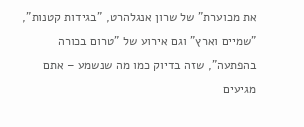את מכוערת" של שרון אנגלהרט, "בגידות קטנות", "שמיים וארץ" וגם אירוע של "טרום בכורה בהפתעה", שזה בדיוק כמו מה שנשמע – אתם מגיעים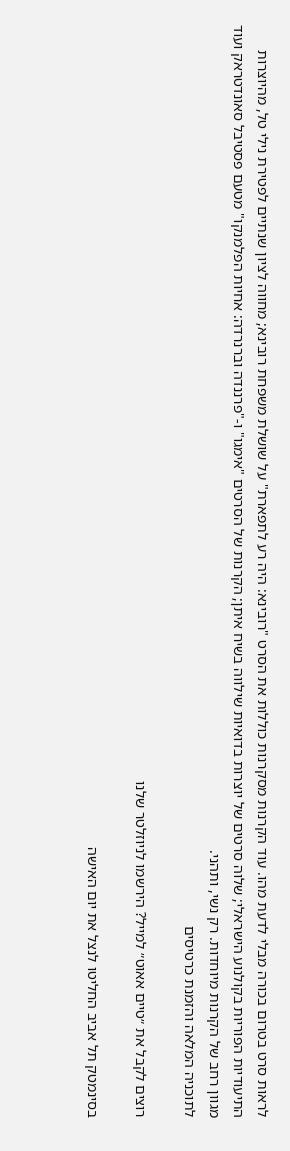לראות סרט בטרום בכורה מבלי לדעת מהו. עוד הקרנות מסקרנות כוללות את הסרט "רובינא: היה רע לתפארת" על שושלת משפחת רובינא; מחווה לציון שנתיים לפטירת נילי טל, מהיוצרות התיעודיות הפוריות בקולנוע הישראלי; שלוה סרטים של יוצרות בדואיות שילווה בשיח איתן; הקרנות של הסרטים "אימגו" ו-"פרננדה וברנרדה: אחיות הפלמנקו" מטעם פסטיבל סאונדטראק ועוד מגוון רחב של הקרנות מיוחדות. רק נשי, ותהני.
לתוכניה המלאה והזמנת כרטיסים

רוצים לקבל את ״טיים אאוט״ למייל? הירשמו לניוזלטר שלנו

בסינמטק תל אביב החליטו לנצל את יום האישה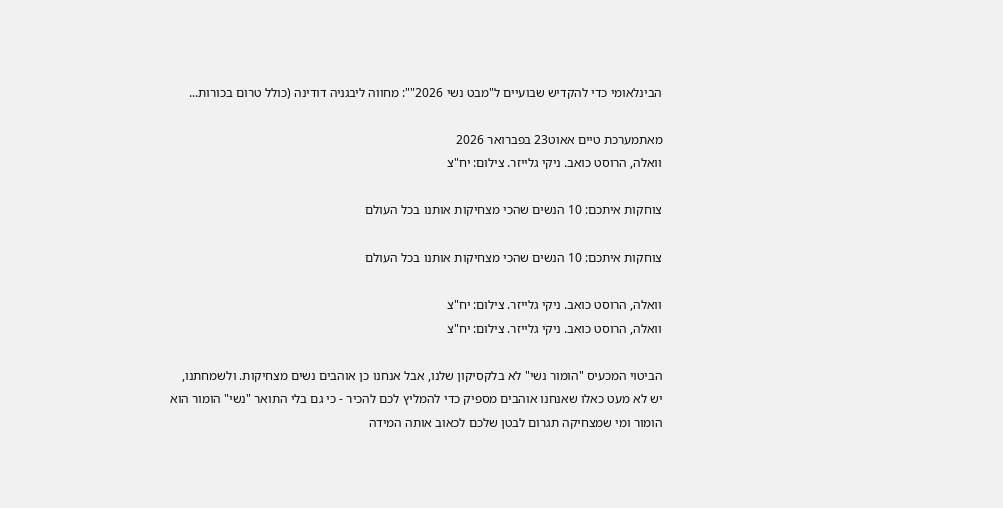הבינלאומי כדי להקדיש שבועיים ל"מבט נשי 2026"": מחווה ליבגניה דודינה (כולל טרום בכורות...

מאתמערכת טיים אאוט23 בפברואר 2026
וואלה, הרוסט כואב. ניקי גלייזר. צילום: יח"צ

צוחקות איתכם: 10 הנשים שהכי מצחיקות אותנו בכל העולם

צוחקות איתכם: 10 הנשים שהכי מצחיקות אותנו בכל העולם

וואלה, הרוסט כואב. ניקי גלייזר. צילום: יח"צ
וואלה, הרוסט כואב. ניקי גלייזר. צילום: יח"צ

הביטוי המכעיס "הומור נשי" לא בלקסיקון שלנו, אבל אנחנו כן אוהבים נשים מצחיקות. ולשמחתנו, יש לא מעט כאלו שאנחנו אוהבים מספיק כדי להמליץ לכם להכיר - כי גם בלי התואר "נשי" הומור הוא הומור ומי שמצחיקה תגרום לבטן שלכם לכאוב אותה המידה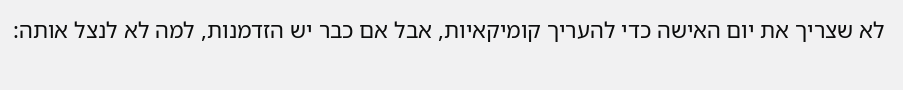לא שצריך את יום האישה כדי להעריך קומיקאיות, אבל אם כבר יש הזדמנות, למה לא לנצל אותה: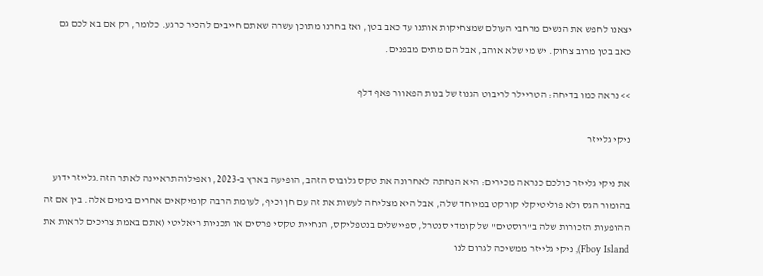יצאנו לחפש את הנשים מרחבי העולם שמצחיקות אותנו עד כאב בטן, ואז בחרנו מתוכן עשרה שאתם חייבים להכיר כרגע. כלומר, רק אם בא לכם גם כאב בטן מרוב צחוק. יש מי שלא אוהב, אבל הם מתים מבפנים.

>> נראה כמו בדיחה: הטריילר לריבוט הגנוז של בנות הפאוור פאף דלף

ניקי גלייזר

את ניקי גלייזר כולכם כנראה מכירים: היא הנחתה לאחרונה את טקס גלובוס הזהב, הופיעה בארץ ב-2023, ואפילוהתראיינה לאתר הזה.גלייזר ידוע בהומור הגס ולא פוליטיקלי קורקט במיוחד שלה, אבל היא מצליחה לעשות את זה עם חן וכיף, לעומת הרבה קומיקאים אחרים בימים אלה. בין אם זה ההופעות הזכורות שלה ב"רוסטים" של קומדי סנטרל, ספיישלים בנטפליקס, הנחיית טקסי פרסים או תכניות ריאליטי (אתם באמת צריכים לראות את Fboy Island), ניקי גלייזר ממשיכה לגרום לנו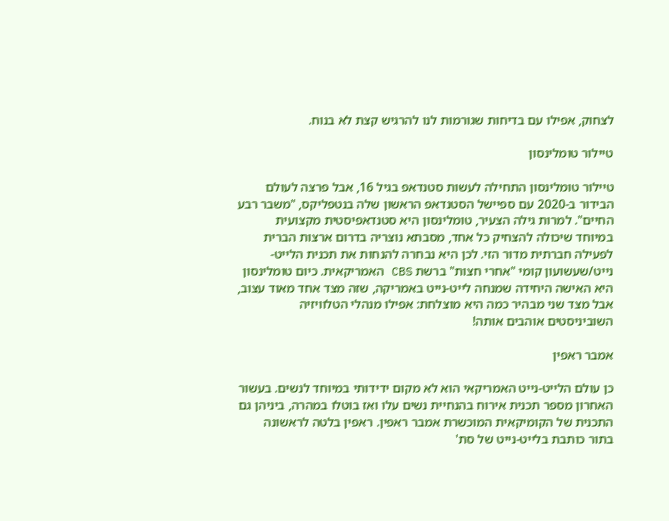לצחוק, אפילו עם בדיחות שגורמות לנו להרגיש קצת לא בנוח.

טיילור טומלינסון

טיילור טומלינסון התחילה לעשות סטנדאפ בגיל 16, אבל פרצה לעולם הבידור ב-2020 עם ספיישל הסטנדאפ הראשון שלה בנטפליקס, "משבר רבע החיים". למרות גילה הצעיר, טומלינסון היא סטנדאפיסטית מקצועית במיוחד שיכולה להצחיק כל אחד, מסבתא נוצריה בדרום ארצות הברית לפעילה חברתית מדור הזי. לכן היא נבחרה להנחות את תכנית הלייט-נייט/שעשועון קומי "אחרי חצות" ברשת CBS האמריקאית. כיום טומלינסון היא האישה היחידה שמנחה לייט-נייט באמריקה, שזה מצד אחד מאוד עצוב, אבל מצד שני מבהיר כמה היא מוצלחת: אפילו מנהלי הטלוויזיה השוביניסטים אוהבים אותה!

אמבר ראפין

כן עולם הלייט-נייט האמריקאי הוא לא מקום ידידותי במיוחד לנשים. בעשור האחרון מספר תכנית אירוח בהנחיית נשים עלו ואז בוטלו במהרה, ביניהן גם התכנית של הקומיקאית המוכשרת אמבר ראפין. ראפין בלטה לראשונה בתור כותבת בלייט-נייט של סת'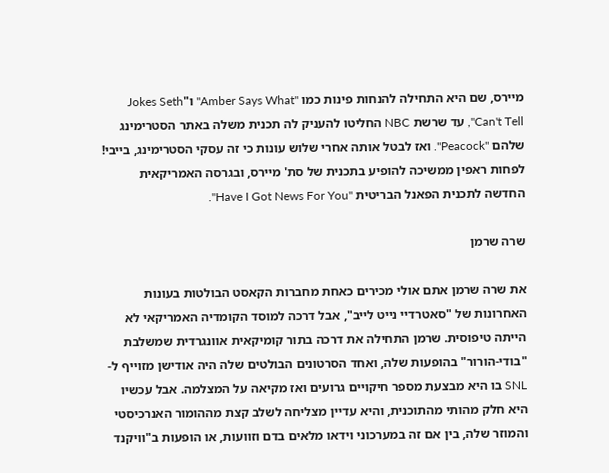מיירס, שם היא התחילה להנחות פינות כמו "Amber Says What" ו"Jokes Seth Can't Tell", עד שרשת NBC החליטו להעניק לה תכנית משלה באתר הסטרימינג שלהם "Peacock". ואז לבטל אותה אחרי שלוש עונות כי זה עסקי הסטרימינג, בייבי! לפחות ראפין ממשיכה להופיע בתכנית של סת' מיירס, ובגרסה האמריקאית החדשה לתכנית הפאנל הבריטית "Have I Got News For You".

שרה שרמן

את שרה שרמן אתם אולי מכירים כאחת מחברות הקאסט הבולטות בעונות האחרונות של "סאטרדיי נייט לייב", אבל דרכה למוסד הקומדיה האמריקאי לא הייתה טיפוסית. שרמן התחילה את דרכה בתור קומיקאית אוונגרדית שמשלבת "בודי-הורור" בהופעות שלה, ואחד הסרטונים הבולטים שלה היה אודישן מזוייף ל-SNL בו היא מבצעת מספר חיקויים גרועים ואז מקיאה על המצלמה. אבל עכשיו היא חלק מהותי מהתוכנית, והיא עדיין מצליחה לשלב קצת מההומור האנרכיסטי והמוזר שלה, בין אם זה במערכוני וידאו מלאים בדם וזוועות, או הופעות ב"וויקנד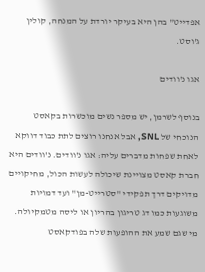אפדייט" בהן היא בעיקר יורדת על המנחה, קולין ג'וסט.

אגו נ'וודים

בנוסף לשרמן, יש מספר נשים מוכשרות בקאסט הנוכחי של SNL, אבל אנחנו רוצים לתת כבוד דווקא לאחת שפחות מדברים עליה: אגו נ'וודים. נ'וודים היא חברת קאסט מצויינת שיכולה לעשות הכול, מחיקויים מדויקים דרך תפקידי "סטרייט-מן" ועד דמויות משוגעות כמו דג טריגון בהריון או ליסה מטמקיולה. מי שגם שמע את ההופעות שלה בפודקאסט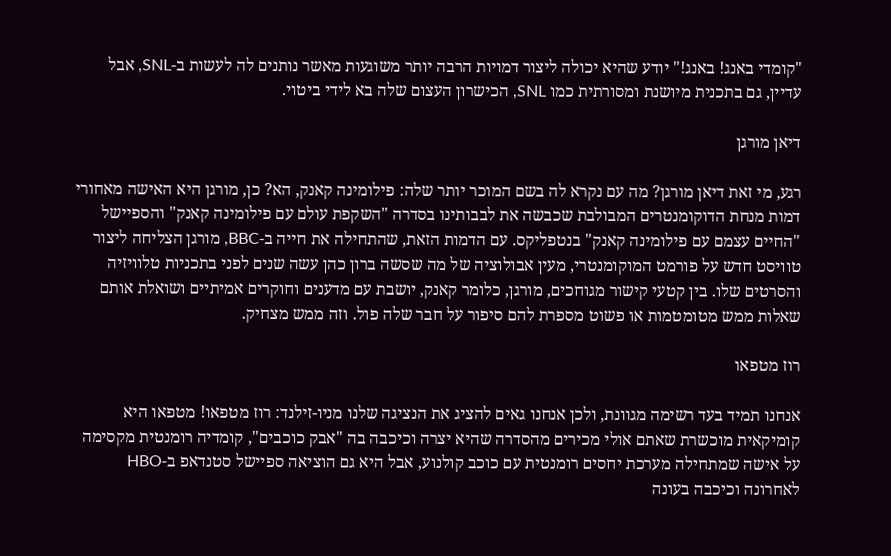"קומדי באנג! באנג!" יודע שהיא יכולה ליצור דמויות הרבה יותר משוגעות מאשר נותנים לה לעשות ב-SNL, אבל עדיין, גם בתכנית מיושנת ומסורתית כמו SNL, הכישרון העצום שלה בא לידי ביטוי.

דיאן מורגן

רגע, מי זאת דיאן מורגן? מה עם נקרא לה בשם המוכר יותר שלה: פילומינה קאנק, הא? כן, מורגן היא האישה מאחורי דמות מנחת הדוקומנטרים המבולבת שכבשה את לבבותינו בסדרה "השקפת עולם עם פילומינה קאנק" והספיישל "החיים עצמם עם פילומינה קאנק" בנטפליקס. עם הדמות הזאת, שהתחילה את חייה ב-BBC, מורגן הצליחה ליצור טוויסט חדש על פורמט המוקומנטרי, מעין אבולוציה של מה שסשה ברון כהן עשה שנים לפני בתכניות טלוויזיה והסרטים שלו. בין קטעי קישור מגוחכים, מורגן, כלומר קאנק, יושבת עם מדענים וחוקרים אמיתיים ושואלת אותם שאלות ממש מטומטמות או פשוט מספרת להם סיפור על חבר שלה פול. וזה ממש מצחיק.

רוז מטפאו

אנחנו תמיד בעד רשימה מגוונת, ולכן אנחנו גאים להציג את הנציגה שלנו מניו-זילנד: רוז מטפאו! מטפאו היא קומיקאית מוכשרת שאתם אולי מכירים מהסדרה שהיא יצרה וכיכבה בה "אבק כוכבים", קומדיה רומנטית מקסימה על אישה שמתחילה מערכת יחסים רומנטית עם כוכב קולנוע, אבל היא גם הוציאה ספיישל סטנדאפ ב-HBO לאחרונה וכיכבה בעונה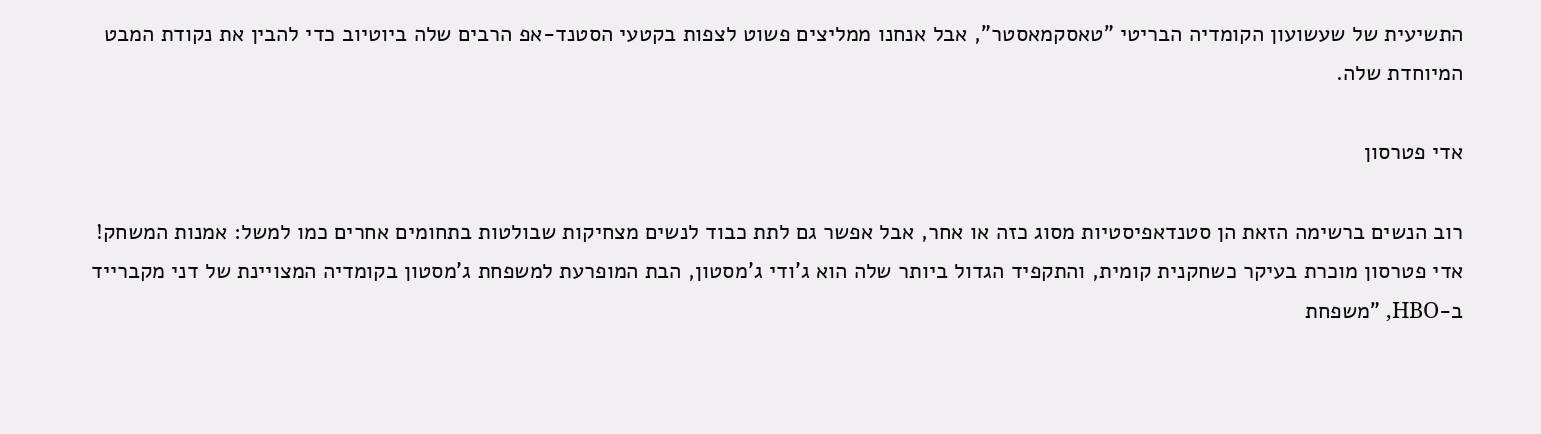התשיעית של שעשועון הקומדיה הבריטי "טאסקמאסטר", אבל אנחנו ממליצים פשוט לצפות בקטעי הסטנד-אפ הרבים שלה ביוטיוב כדי להבין את נקודת המבט המיוחדת שלה.

אדי פטרסון

רוב הנשים ברשימה הזאת הן סטנדאפיסטיות מסוג כזה או אחר, אבל אפשר גם לתת כבוד לנשים מצחיקות שבולטות בתחומים אחרים כמו למשל: אמנות המשחק! אדי פטרסון מוכרת בעיקר כשחקנית קומית, והתקפיד הגדול ביותר שלה הוא ג'ודי ג'מסטון, הבת המופרעת למשפחת ג'מסטון בקומדיה המצויינת של דני מקברייד ב-HBO, "משפחת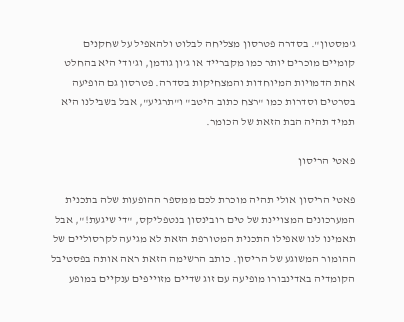ג'מסטון". בסדרה פטרסון מצליחה לבלוט ולהאפיל על שחקנים קומיים מוכרים יותר כמו מקברייד או ג'ון גודמן, וג'ודי היא בהחלט אחת הדמויות המיוחדות והמצחיקות בסדרה. פטרסון גם הופיעה בסרטים וסדרות כמו "רצח כתוב היטב" ו"תרגיע", אבל בשבילנו היא תמיד תהיה הבת הזאת של הכומר.

פאטי הריסון

פאטי הריסון אולי תהיה מוכרת לכם ממספר ההופעות שלה בתכנית המערכונים המצויינת של טים רובינסון בנטפליקס, "די שיגעת!", אבל תאמינו לנו שאפילו התכנית המטורפת הזאת לא מגיעה לקרסוליים של ההומור המשוגע של הריסון. כותב הרשימה הזאת ראה אותה בפסטיבל הקומדיה באדינבורו מופיעה עם זוג שדיים מזוייפים ענקיים במופע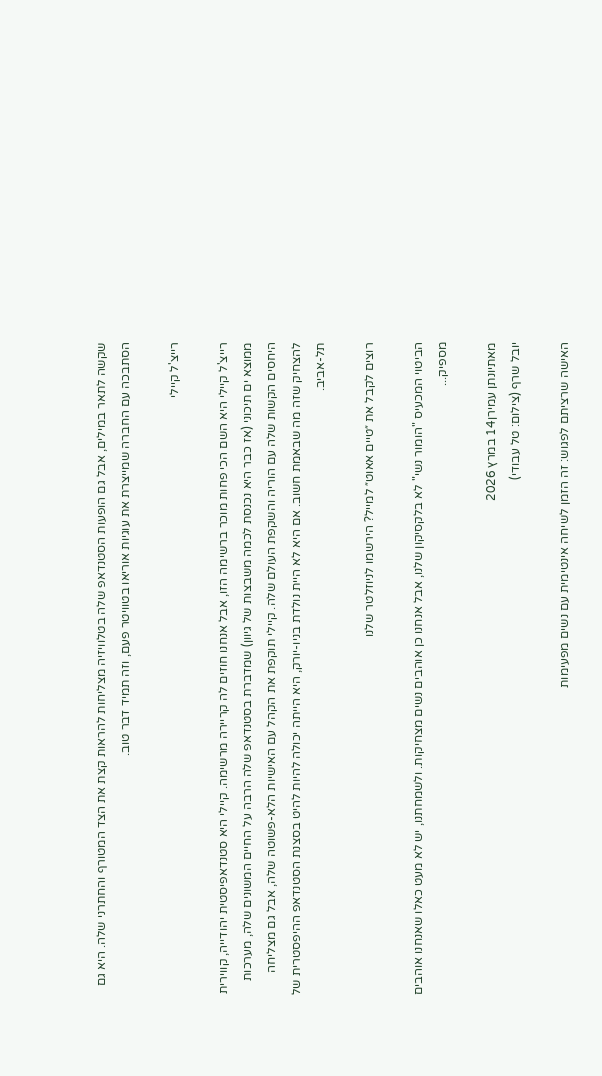שקשה לתאר במילים, אבל גם הופעות הסטנדאפ שלה בטלוויזיה מצליחות להראות קצת את הצד המטורף והחתרני שלה. היא גם הסתבכה עם החברה שמייצרת את עוגיות אוריאו בטוויטר פעם, וזה תמיד דבר טוב.

רייצ'ל קיילי

רייצ'ל קיילי היא השם הכי פחות מוכר ברשימה הזו, אבל אנחנו חוזים לה קריירה מרשימה. קיילי היא סטנדאפיסטית יהודייה, קווירית ממוצא ים תיכוני (אז כבר היא נכנסת לכמה משבצות של גיוון) שמדברת בסטנדאפ שלה הרבה על החיים המשונים שלה, מערכות היחסים הקשות שלה עם הוריה והשקפת העולם שלה. קיילי תוקפת את הקהל עם האישיות הלא-פשוטה שלה, אבל גם מצליחה להצחיק שזה מה שבאמת חשוב. אם היא לא היית נולדת בניו-יורק, היא הייתה יכולה להיות להיט בסצנת הסטנדאפ ההיפסטרית של תל-אביב.

רוצים לקבל את ״טיים אאוט״ למייל? הירשמו לניוזלטר שלנו

הביטוי המכעיס "הומור נשי" לא בלקסיקון שלנו, אבל אנחנו כן אוהבים נשים מצחיקות. ולשמחתנו, יש לא מעט כאלו שאנחנו אוהבים מספיק...

מאתיונתן עמירן14 במרץ 2026
יובל שרף (צילום: טל עבודי)

האישה שרציתם לפגוש: זה הזמן לשיחה אינטימית עם נשים מפעימות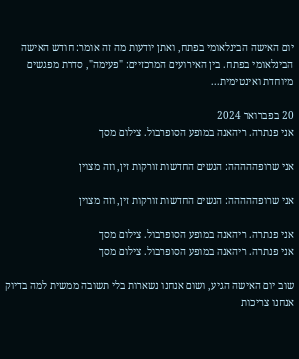יום האישה הבינלאומי בפתח, ואתן יודעות מה זה אומר: חודש האישה הבינלאומי בפתח. בין האירועים המרכזיים: "פעימה", סדרת מפגשים מיוחדת ואינטימית...

20 בפברואר 2024
אני פנתרה. ריהאנה במופע הסופרבול. צילום מסך

אני שרופההההה: הנשים החדשות זורקות זין, וזה מצוין

אני שרופההההה: הנשים החדשות זורקות זין, וזה מצוין

אני פנתרה. ריהאנה במופע הסופרבול. צילום מסך
אני פנתרה. ריהאנה במופע הסופרבול. צילום מסך

שוב יום האישה הגיע, ושום אנחנו נשארות בלי תשובה ממשית למה בדיוק אנחנו צריכות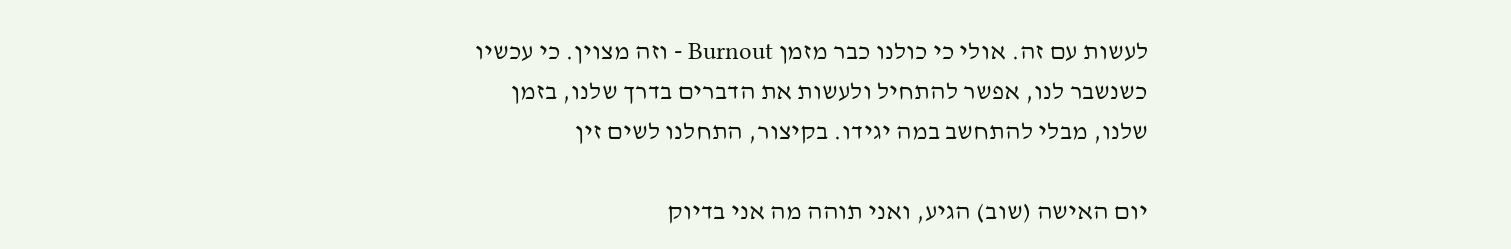לעשות עם זה. אולי כי כולנו כבר מזמן Burnout - וזה מצוין. כי עכשיו כשנשבר לנו, אפשר להתחיל ולעשות את הדברים בדרך שלנו, בזמן שלנו, מבלי להתחשב במה יגידו. בקיצור, התחלנו לשים זין

יום האישה (שוב) הגיע, ואני תוהה מה אני בדיוק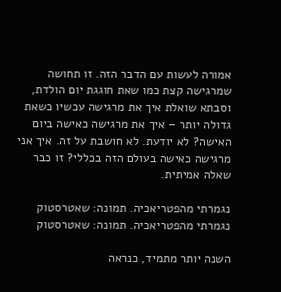אמורה לעשות עם הדבר הזה. זו תחושה שמרגישה קצת כמו שאת חוגגת יום הולדת, וסבתא שואלת איך את מרגישה עכשיו כשאת גדולה יותר – איך את מרגישה כאישה ביום האישה? לא יודעת. לא חושבת על זה. איך אני מרגישה כאישה בעולם הזה בכללי? זו כבר שאלה אמיתית.

נגמרתי מהפטריאכיה. תמונה: שאטרסטוק
נגמרתי מהפטריאכיה. תמונה: שאטרסטוק

השנה יותר מתמיד, כנראה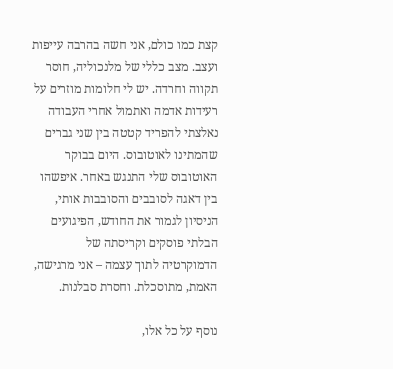קצת כמו כולם, אני חשה בהרבה עייפות ועצב. מצב כללי של מלנכוליה, חוסר תקווה וחרדה. יש לי חלומות מוזרים על רעידות אדמה ואתמול אחרי העבודה נאלצתי להפריד קטטה בין שני גברים שהמתינו לאוטובוס. היום בבוקר האוטובוס שלי התנגש באחר. איפשהו בין דאגה לסובבים והסובבות אותי, הניסיון לגמור את החודש, הפיגועים הבלתי פוסקים וקריסתה של הדמוקרטיה לתוך עצמה – אני מרגישה, האמת, מתוסכלת. וחסרת סבלנות.

נוסף על כל אלו,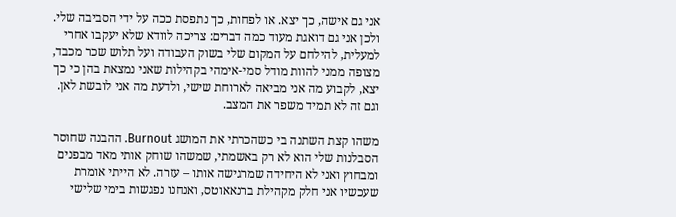אני גם אישה, כך יצא. או לפחות, כך נתפסת ככה על ידי הסביבה שלי. ולכן אני גם דואגת מעוד כמה דברים: צריכה לוודא שלא יעקבו אחרי למעלית, להילחם על המקום שלי בשוק העבודה ועל תלוש שכר מכבד, מצופה ממני להוות מודל סמי-אימהי בקהילות שאני נמצאת בהן כי כך יצא, לקבוע מה אני מביאה לארוחת שישי, ולדעת מה אני לובשת לאן. וגם זה לא תמיד משפר את המצב.

משהו קצת השתנה בי כשהכרתי את המושג Burnout. ההבנה שחוסר הסבלנות שלי הוא לא רק באשמתי, שמשהו שוחק אותי מאד מבפנים ומבחוץ ואני לא היחידה שמרגישה אותו – עזרה. לא הייתי אומרת שעכשיו אני חלק מקהילת ברנאאוטס, ואנחנו נפגשות בימי שלישי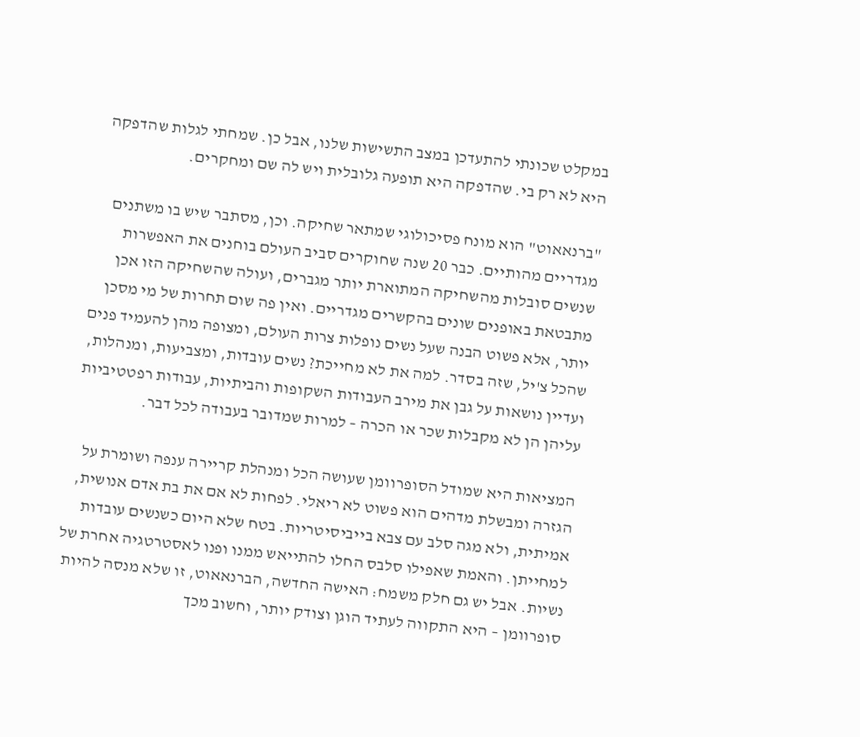במקלט שכונתי להתעדכן במצב התשישות שלנו, אבל כן. שמחתי לגלות שהדפקה היא לא רק בי. שהדפקה היא תופעה גלובלית ויש לה שם ומחקרים.

"ברנאאוט" הוא מונח פסיכולוגי שמתאר שחיקה. וכן, מסתבר שיש בו משתנים מגדריים מהותיים. כבר 20 שנה שחוקרים סביב העולם בוחנים את האפשרות שנשים סובלות מהשחיקה המתוארת יותר מגברים, ועולה שהשחיקה הזו אכן מתבטאת באופנים שונים בהקשרים מגדריים. ואין פה שום תחרות של מי מסכן יותר, אלא פשוט הבנה שעל נשים נופלות צרות העולם, ומצופה מהן להעמיד פנים שהכל צ'יל, שזה בסדר. למה את לא מחייכת? נשים עובדות, ומצביעות, ומנהלות, ועדיין נושאות על גבן את מירב העבודות השקופות והביתיות, עבודות רפטטיביות עליהן הן לא מקבלות שכר או הכרה – למרות שמדובר בעבודה לכל דבר.

המציאות היא שמודל הסופרוומן שעושה הכל ומנהלת קריירה ענפה ושומרת על הגזרה ומבשלת מדהים הוא פשוט לא ריאלי. לפחות לא אם את בת אדם אנושית, אמיתית, ולא מגה סלב עם צבא בייביסיטריות. בטח שלא היום כשנשים עובדות למחייתן. והאמת שאפילו סלבס החלו להתייאש ממנו ופנו לאסטרטגיה אחרת של נשיות. אבל יש גם חלק משמח: האישה החדשה, הברנאאוט, זו שלא מנסה להיות סופרוומן – היא התקווה לעתיד הוגן וצודק יותר, וחשוב מכך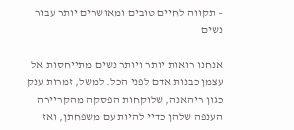– תקווה לחיים טובים ומאושרים יותר עבור נשים

אנחנו רואות יותר ויותר נשים מתייחסות אל עצמן כבנות אדם לפני הכל. למשל, זמרות ענק כגון ריהאנה, שלוקחות הפסקה מהקריירה הענפה שלהן כדיי להיות עם משפחתן, ואז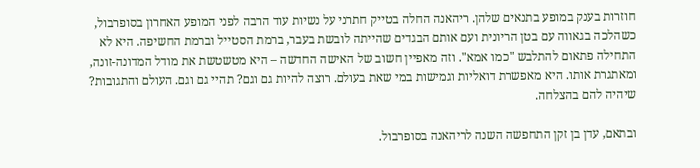חוזרות בענק במופע בתנאים שלהן. ריהאנה החלה בטייק חתרני על נשיות עוד הרבה לפני המופע האחרון בסופרבול, כשהלכה בגאווה עם בטן הריונית ועם אותם הבגדים שהייתה לובשת בעבר, ברמת הסטייל וברמת החשיפה. היא לא התחילה פתאום להתלבש "כמו אמא". וזה מאפיין חשוב של האישה החדשה – היא מטשטשת את מודל המדונה-זונה, ומאתגרת אותו. היא מאפשרת דואליות וגמישות במי שאת בעולם. רוצה להיות גם וגם? תהיי גם וגם. העולם והתגובות? שיהיה להם בהצלחה.

ובתאם, עדן בן זקן התחפשה השנה לריהאנה בסופרבול.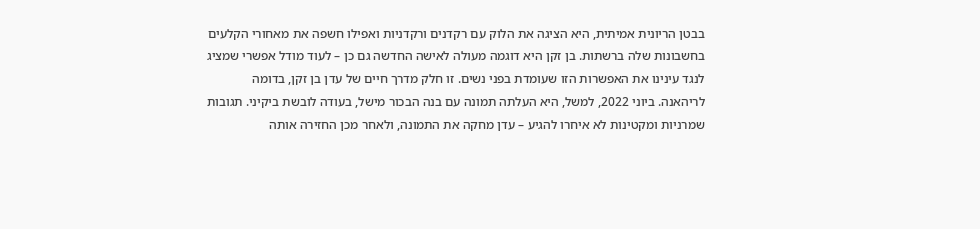בבטן הריונית אמיתית, היא הציגה את הלוק עם רקדנים ורקדניות ואפילו חשפה את מאחורי הקלעים בחשבונות שלה ברשתות. בן זקן היא דוגמה מעולה לאישה החדשה גם כן – לעוד מודל אפשרי שמציג לנגד עינינו את האפשרות הזו שעומדת בפני נשים. זו חלק מדרך חיים של עדן בן זקן, בדומה לריהאנה. ביוני 2022, למשל, היא העלתה תמונה עם בנה הבכור מישל, בעודה לובשת ביקיני. תגובות שמרניות ומקטינות לא איחרו להגיע – עדן מחקה את התמונה, ולאחר מכן החזירה אותה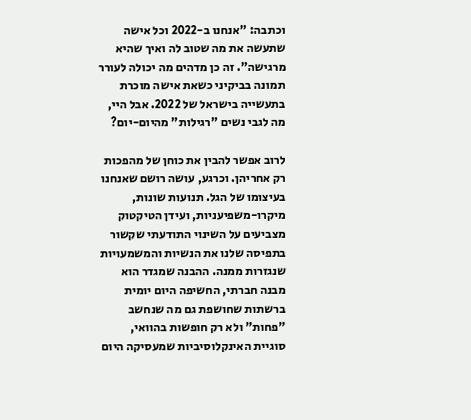וכתבה: "אנחנו ב-2022 וכל אישה שתעשה את מה שטוב לה ואיך שהיא מרגישה". זה כן מדהים מה יכולה לעורר תמונה בביקיני כשאת אישה מוכרת בתעשייה בישראל של 2022. אבל היי, מה לגבי נשים "רגילות" מהיום-יום?

לרוב אפשר להבין את כוחן של מהפכות רק אחריהן. וכרגע, עושה רושם שאנחנו בעיצומו של הגל. תנועות שונות, מיקרו-משפיעניות, ועידן הטיקטוק מצביעים על השינוי התודעתי שקשור בתפיסה שלנו את הנשיות והמשמעויות שנגזרות ממנה. ההבנה שמגדר הוא מבנה חברתי, החשיפה היום יומית ברשתות שחושפת גם מה שנחשב "פחות" ולא רק חופשות בהוואי, סוגיית האינקלוסיביות שמעסיקה היום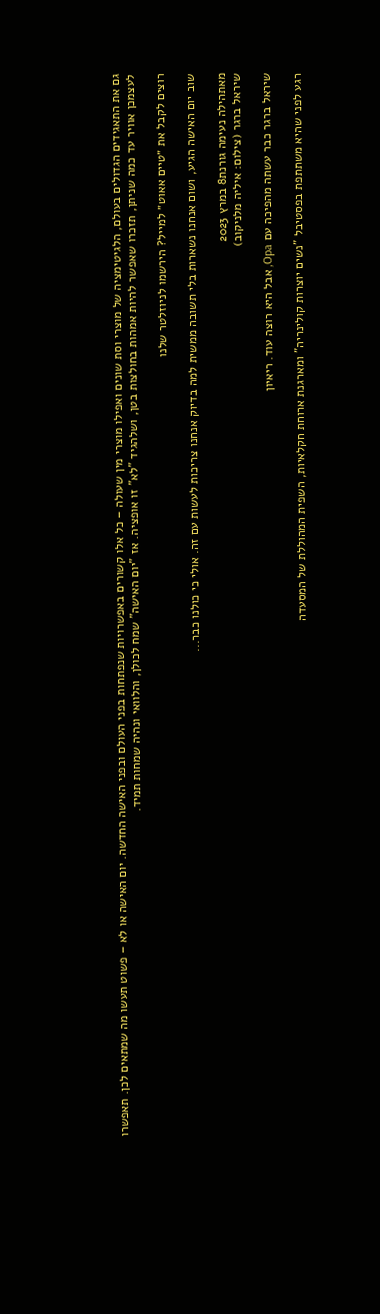גם את התאגידים הגדולים בעולם, הלגיטימציה של מוצרי וסת שונים ואפילו מוצרי מין שעולה – כל אלו קשורים באפשרויות שנפתחות בפני העולם ובפני האישה החדשה. יום האישה או לא – פשוט תעשו מה שמתאים לכן. תאפשרו לעצמכן אוויר עד כמה שניתן, תזכרו שאפשר להיות אמהות בחולצות בטן, ושלהגיד "לא" זו אופציה. אז "יום האישה" שמח לכולן, והלוואי ונהיה שמחות תמיד.

רוצים לקבל את ״טיים אאוט״ למייל? הירשמו לניוזלטר שלנו

שוב יום האישה הגיע, ושום אנחנו נשארות בלי תשובה ממשית למה בדיוק אנחנו צריכות לעשות עם זה. אולי כי כולנו כבר...

מאתהילה נעימה גורנת8 במרץ 2023
שיראל ברגר (צילום: איליה מלניקוב)

שיראל ברגר כבר עשתה מהפיכה עם Opa, אבל היא רוצה עוד. ריאיון

רגע לפני שהיא משתתפת בפסטיבל "נשים יוצרות קולינריה" ומארגנת ארוחת חקלאיות, השפית המהוללת של המסעדה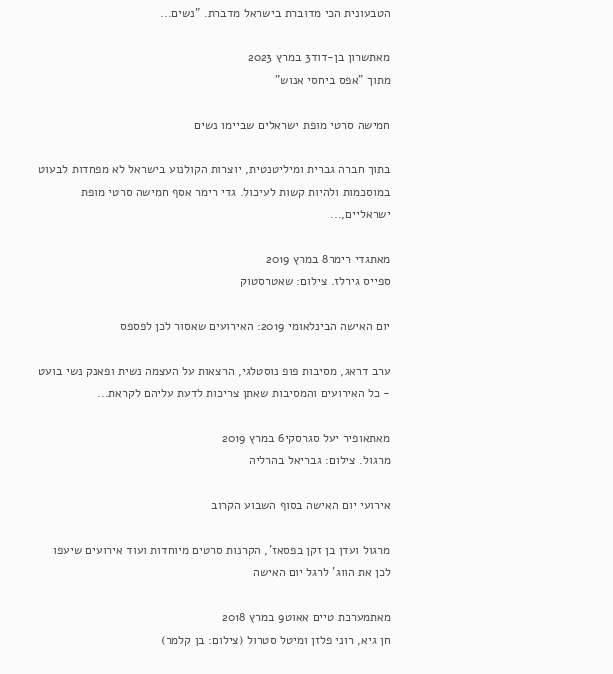הטבעונית הכי מדוברת בישראל מדברת. "נשים...

מאתשרון בן-דוד3 במרץ 2023
מתוך "אפס ביחסי אנוש"

חמישה סרטי מופת ישראלים שביימו נשים

בתוך חברה גברית ומיליטנטית, יוצרות הקולנוע בישראל לא מפחדות לבעוט במוסכמות ולהיות קשות לעיכול. גדי רימר אסף חמישה סרטי מופת ישראליים,...

מאתגדי רימר8 במרץ 2019
ספייס גירלז. צילום: שאטרסטוק

יום האישה הבינלאומי 2019: האירועים שאסור לכן לפספס

ערב דראג, מסיבות פופ נוסטלגי, הרצאות על העצמה נשית ופאנק נשי בועט - כל האירועים והמסיבות שאתן צריכות לדעת עליהם לקראת...

מאתאופיר יעל סגרסקי6 במרץ 2019
מרגול. צילום: גבריאל בהרליה

אירועי יום האישה בסוף השבוע הקרוב

מרגול ועדן בן זקן בפסאז', הקרנות סרטים מיוחדות ועוד אירועים שיעפו לכן את הווג' לרגל יום האישה

מאתמערכת טיים אאוט9 במרץ 2018
חן גיא, רוני פלזן ומיטל סטרול (צילום: בן קלמר)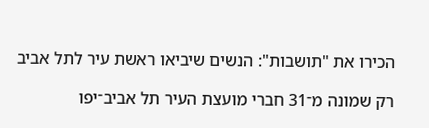הכירו את "תושבות": הנשים שיביאו ראשת עיר לתל אביב

רק שמונה מ־31 חברי מועצת העיר תל אביב־יפו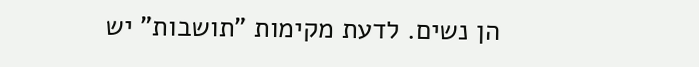הן נשים. לדעת מקימות "תושבות" יש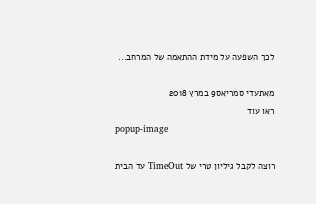לכך השפעה על מידת ההתאמה של המרחב...

מאתעדי סמריאס9 במרץ 2018
ראו עוד
popup-image

רוצה לקבל גיליון טרי של TimeOut עד הבית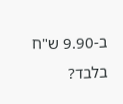ב-9.90 ש"ח בלבד?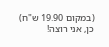(במקום 19.90 ש"ח)
כן, אני רוצה!